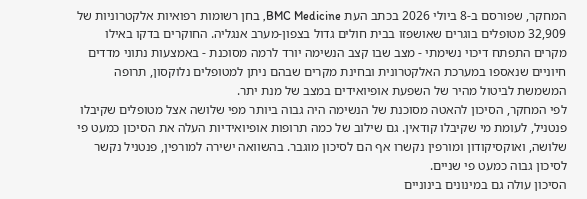המחקר, שפורסם ב-8 ביולי 2026 בכתב העת BMC Medicine, בחן רשומות רפואיות אלקטרוניות של 32,909 מטופלים בוגרים שאושפזו בבית חולים גדול בצפון-מערב אנגליה. החוקרים בדקו באילו מקרים התפתח דיכוי נשימתי - מצב שבו קצב הנשימה יורד לרמה מסוכנת - באמצעות נתוני מדדים חיוניים שנאספו במערכת האלקטרונית ובחינת מקרים שבהם ניתן למטופלים נלוקסון, תרופה המשמשת לביטול מהיר של השפעת אופיואידים במצב של מנת יתר.
לפי המחקר, הסיכון להאטה מסוכנת של הנשימה היה גבוה ביותר מפי שלושה אצל מטופלים שקיבלו פנטניל, לעומת מי שקיבלו קודאין. גם שילוב של כמה תרופות אופיואידיות העלה את הסיכון כמעט פי שלושה, ואוקסיקודון ומורפין נקשרו אף הם לסיכון מוגבר. בהשוואה ישירה למורפין, פנטניל נקשר לסיכון גבוה כמעט פי שניים.
הסיכון עולה גם במינונים בינוניים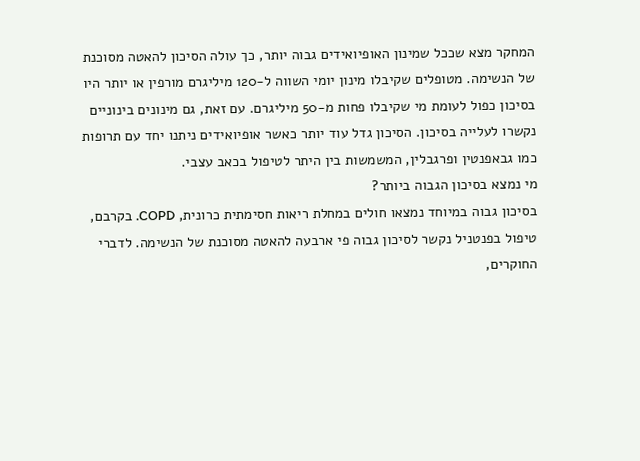המחקר מצא שככל שמינון האופיואידים גבוה יותר, כך עולה הסיכון להאטה מסוכנת של הנשימה. מטופלים שקיבלו מינון יומי השווה ל-120 מיליגרם מורפין או יותר היו בסיכון כפול לעומת מי שקיבלו פחות מ-50 מיליגרם. עם זאת, גם מינונים בינוניים נקשרו לעלייה בסיכון. הסיכון גדל עוד יותר כאשר אופיואידים ניתנו יחד עם תרופות כמו גבאפנטין ופרגבלין, המשמשות בין היתר לטיפול בכאב עצבי.
מי נמצא בסיכון הגבוה ביותר?
בסיכון גבוה במיוחד נמצאו חולים במחלת ריאות חסימתית כרונית, COPD. בקרבם, טיפול בפנטניל נקשר לסיכון גבוה פי ארבעה להאטה מסוכנת של הנשימה. לדברי החוקרים,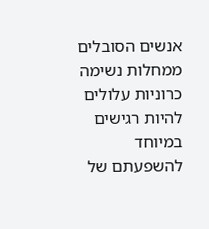אנשים הסובלים ממחלות נשימה כרוניות עלולים להיות רגישים במיוחד להשפעתם של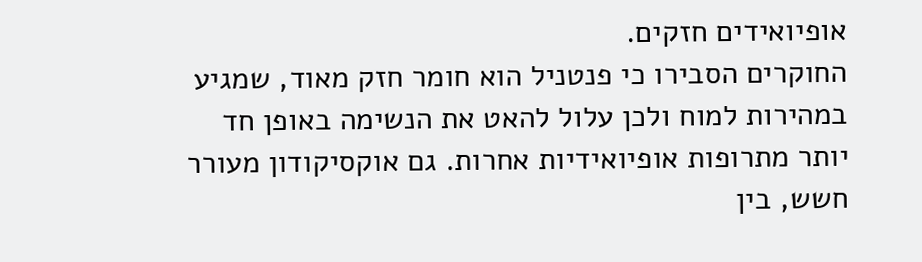אופיואידים חזקים.
החוקרים הסבירו כי פנטניל הוא חומר חזק מאוד, שמגיע במהירות למוח ולכן עלול להאט את הנשימה באופן חד יותר מתרופות אופיואידיות אחרות. גם אוקסיקודון מעורר חשש, בין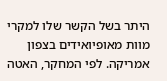היתר בשל הקשר שלו למקרי מוות מאופיואידים בצפון אמריקה. לפי המחקר, האטה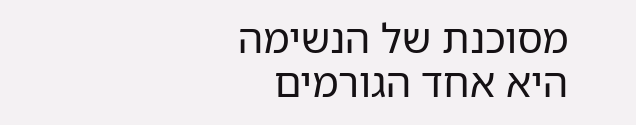מסוכנת של הנשימה היא אחד הגורמים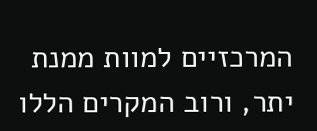המרכזיים למוות ממנת יתר, ורוב המקרים הללו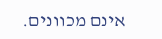אינם מכוונים.